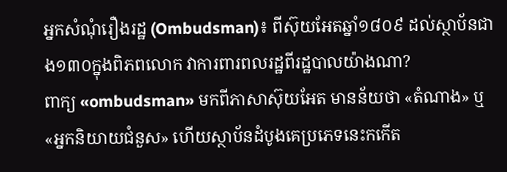អ្នកសំណុំរឿងរដ្ឋ (Ombudsman)៖ ពីស៊ុយអែតឆ្នាំ១៨០៩ ដល់ស្ថាប័នជាង១៣០ក្នុងពិភពលោក វាការពារពលរដ្ឋពីរដ្ឋបាលយ៉ាងណា?
ពាក្យ «ombudsman» មកពីភាសាស៊ុយអែត មានន័យថា «តំណាង» ឬ «អ្នកនិយាយជំនួស» ហើយស្ថាប័នដំបូងគេប្រភេទនេះកកើត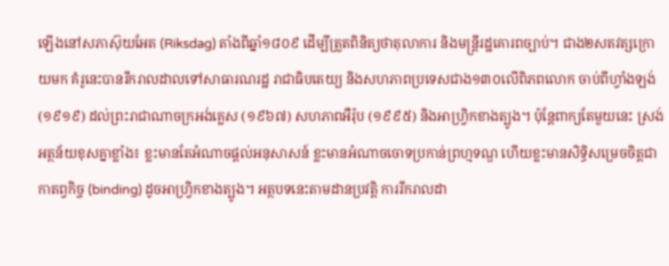ឡើងនៅសភាស៊ុយអែត (Riksdag) តាំងពីឆ្នាំ១៨០៩ ដើម្បីត្រួតពិនិត្យថាតុលាការ និងមន្ត្រីរដ្ឋគោរពច្បាប់។ ជាង២សតវត្សក្រោយមក គំរូនេះបានរីករាលដាលទៅសាធារណរដ្ឋ រាជាធិបតេយ្យ និងសហភាពប្រទេសជាង១៣០លើពិភពលោក ចាប់ពីហ្វាំងឡង់ (១៩១៩) ដល់ព្រះរាជាណាចក្រអង់គ្លេស (១៩៦៧) សហភាពអឺរ៉ុប (១៩៩៥) និងអាហ្វ្រិកខាងត្បូង។ ប៉ុន្តែពាក្យតែមួយនេះ ស្រង់អត្ថន័យខុសគ្នាខ្លាំង៖ ខ្លះមានតែអំណាចផ្តល់អនុសាសន៍ ខ្លះមានអំណាចចោទប្រកាន់ព្រហ្មទណ្ឌ ហើយខ្លះមានសិទ្ធិសម្រេចចិត្តជាកាតព្វកិច្ច (binding) ដូចអាហ្វ្រិកខាងត្បូង។ អត្ថបទនេះតាមដានប្រវត្តិ ការរីករាលដា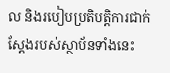ល និងរបៀបប្រតិបត្តិការជាក់ស្តែងរបស់ស្ថាប័នទាំងនេះ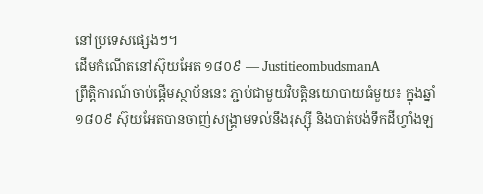នៅប្រទេសផ្សេងៗ។
ដើមកំណើតនៅស៊ុយអែត ១៨០៩ — JustitieombudsmanA
ព្រឹត្តិការណ៍ចាប់ផ្តើមស្ថាប័ននេះ ភ្ជាប់ជាមួយវិបត្តិនយោបាយធំមួយ៖ ក្នុងឆ្នាំ១៨០៩ ស៊ុយអែតបានចាញ់សង្គ្រាមទល់នឹងរុស្ស៊ី និងបាត់បង់ទឹកដីហ្វាំងឡ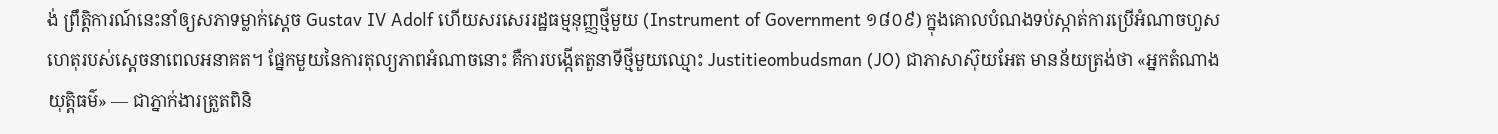ង់ ព្រឹត្តិការណ៍នេះនាំឲ្យសភាទម្លាក់ស្តេច Gustav IV Adolf ហើយសរសេររដ្ឋធម្មនុញ្ញថ្មីមួយ (Instrument of Government ១៨០៩) ក្នុងគោលបំណងទប់ស្កាត់ការប្រើអំណាចហួសហេតុរបស់ស្តេចនាពេលអនាគត។ ផ្នែកមួយនៃការតុល្យភាពអំណាចនោះ គឺការបង្កើតតួនាទីថ្មីមួយឈ្មោះ Justitieombudsman (JO) ជាភាសាស៊ុយអែត មានន័យត្រង់ថា «អ្នកតំណាងយុត្តិធម៌» — ជាភ្នាក់ងារត្រួតពិនិ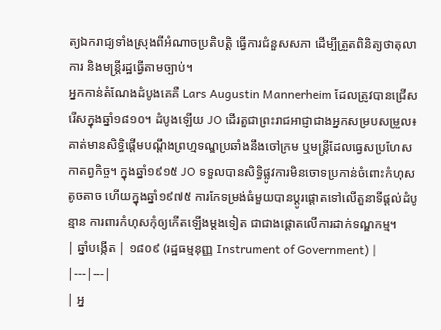ត្យឯករាជ្យទាំងស្រុងពីអំណាចប្រតិបត្តិ ធ្វើការជំនួសសភា ដើម្បីត្រួតពិនិត្យថាតុលាការ និងមន្ត្រីរដ្ឋធ្វើតាមច្បាប់។
អ្នកកាន់តំណែងដំបូងគេគឺ Lars Augustin Mannerheim ដែលត្រូវបានជ្រើសរើសក្នុងឆ្នាំ១៨១០។ ដំបូងឡើយ JO ដើរតួជាព្រះរាជអាជ្ញាជាងអ្នកសម្របសម្រួល៖ គាត់មានសិទ្ធិផ្តើមបណ្តឹងព្រហ្មទណ្ឌប្រឆាំងនឹងចៅក្រម ឬមន្ត្រីដែលធ្វេសប្រហែសកាតព្វកិច្ច។ ក្នុងឆ្នាំ១៩១៥ JO ទទួលបានសិទ្ធិផ្លូវការមិនចោទប្រកាន់ចំពោះកំហុសតូចតាច ហើយក្នុងឆ្នាំ១៩៧៥ ការកែទម្រង់ធំមួយបានប្តូរផ្តោតទៅលើតួនាទីផ្តល់ដំបូន្មាន ការពារកំហុសកុំឲ្យកើតឡើងម្តងទៀត ជាជាងផ្តោតលើការដាក់ទណ្ឌកម្ម។
| ឆ្នាំបង្កើត | ១៨០៩ (រដ្ឋធម្មនុញ្ញ Instrument of Government) |
|---|---|
| អ្ន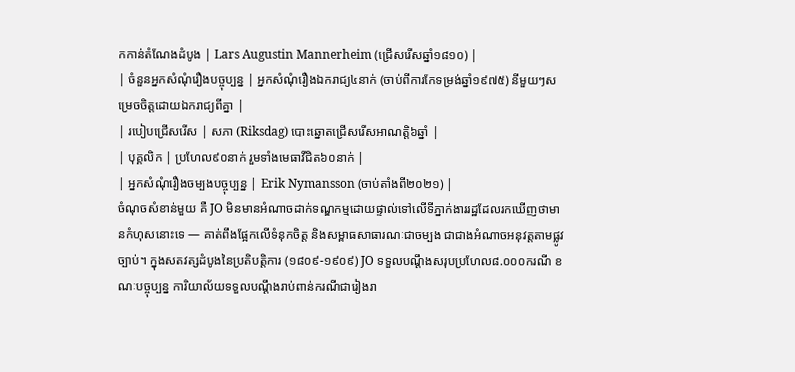កកាន់តំណែងដំបូង | Lars Augustin Mannerheim (ជ្រើសរើសឆ្នាំ១៨១០) |
| ចំនួនអ្នកសំណុំរឿងបច្ចុប្បន្ន | អ្នកសំណុំរឿងឯករាជ្យ៤នាក់ (ចាប់ពីការកែទម្រង់ឆ្នាំ១៩៧៥) នីមួយៗសម្រេចចិត្តដោយឯករាជ្យពីគ្នា |
| របៀបជ្រើសរើស | សភា (Riksdag) បោះឆ្នោតជ្រើសរើសអាណត្តិ៦ឆ្នាំ |
| បុគ្គលិក | ប្រហែល៩០នាក់ រួមទាំងមេធាវីជិត៦០នាក់ |
| អ្នកសំណុំរឿងចម្បងបច្ចុប្បន្ន | Erik Nymansson (ចាប់តាំងពី២០២១) |
ចំណុចសំខាន់មួយ គឺ JO មិនមានអំណាចដាក់ទណ្ឌកម្មដោយផ្ទាល់ទៅលើទីភ្នាក់ងាររដ្ឋដែលរកឃើញថាមានកំហុសនោះទេ — គាត់ពឹងផ្អែកលើទំនុកចិត្ត និងសម្ពាធសាធារណៈជាចម្បង ជាជាងអំណាចអនុវត្តតាមផ្លូវច្បាប់។ ក្នុងសតវត្សដំបូងនៃប្រតិបត្តិការ (១៨០៩-១៩០៩) JO ទទួលបណ្តឹងសរុបប្រហែល៨.០០០ករណី ខណៈបច្ចុប្បន្ន ការិយាល័យទទួលបណ្តឹងរាប់ពាន់ករណីជារៀងរា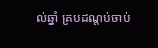ល់ឆ្នាំ គ្របដណ្តប់ចាប់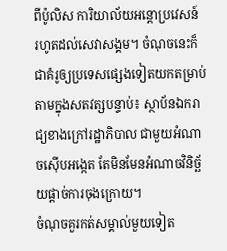ពីប៉ូលិស ការិយាល័យអន្តោប្រវេសន៍ រហូតដល់សេវាសង្គម។ ចំណុចនេះក៏ជាគំរូឲ្យប្រទេសផ្សេងទៀតយកតម្រាប់តាមក្នុងសតវត្សបន្ទាប់៖ ស្ថាប័នឯករាជ្យខាងក្រៅរដ្ឋាភិបាល ជាមួយអំណាចស៊ើបអង្កេត តែមិនមែនអំណាចវិនិច្ឆ័យផ្តាច់ការចុងក្រោយ។
ចំណុចគួរកត់សម្គាល់មួយទៀត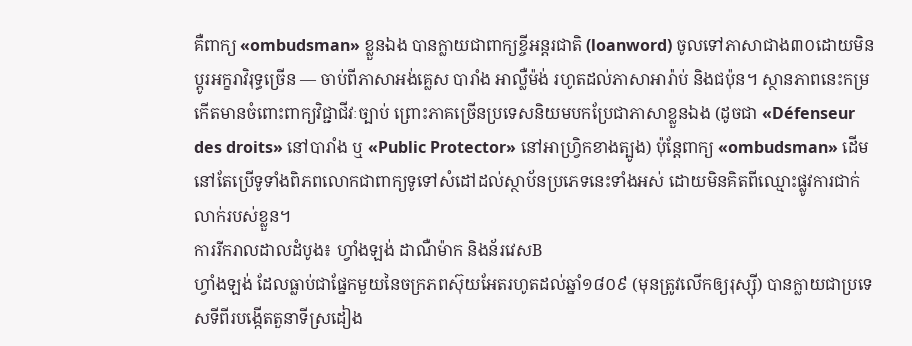គឺពាក្យ «ombudsman» ខ្លួនឯង បានក្លាយជាពាក្យខ្ចីអន្តរជាតិ (loanword) ចូលទៅភាសាជាង៣០ដោយមិនប្តូរអក្ខរាវិរុទ្ធច្រើន — ចាប់ពីភាសាអង់គ្លេស បារាំង អាល្លឺម៉ង់ រហូតដល់ភាសាអារ៉ាប់ និងជប៉ុន។ ស្ថានភាពនេះកម្រកើតមានចំពោះពាក្យវិជ្ជាជីវៈច្បាប់ ព្រោះភាគច្រើនប្រទេសនិយមបកប្រែជាភាសាខ្លួនឯង (ដូចជា «Défenseur des droits» នៅបារាំង ឬ «Public Protector» នៅអាហ្វ្រិកខាងត្បូង) ប៉ុន្តែពាក្យ «ombudsman» ដើមនៅតែប្រើទូទាំងពិភពលោកជាពាក្យទូទៅសំដៅដល់ស្ថាប័នប្រភេទនេះទាំងអស់ ដោយមិនគិតពីឈ្មោះផ្លូវការជាក់លាក់របស់ខ្លួន។
ការរីករាលដាលដំបូង៖ ហ្វាំងឡង់ ដាណឺម៉ាក និងន័រវេសB
ហ្វាំងឡង់ ដែលធ្លាប់ជាផ្នែកមួយនៃចក្រភពស៊ុយអែតរហូតដល់ឆ្នាំ១៨០៩ (មុនត្រូវលើកឲ្យរុស្ស៊ី) បានក្លាយជាប្រទេសទីពីរបង្កើតតួនាទីស្រដៀង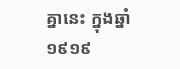គ្នានេះ ក្នុងឆ្នាំ១៩១៩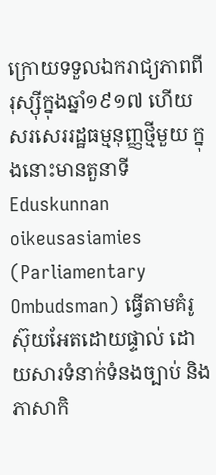ក្រោយទទួលឯករាជ្យភាពពីរុស្ស៊ីក្នុងឆ្នាំ១៩១៧ ហើយសរសេររដ្ឋធម្មនុញ្ញថ្មីមួយ ក្នុងនោះមានតួនាទី Eduskunnan oikeusasiamies (Parliamentary Ombudsman) ធ្វើតាមគំរូស៊ុយអែតដោយផ្ទាល់ ដោយសារទំនាក់ទំនងច្បាប់ និងភាសាកិ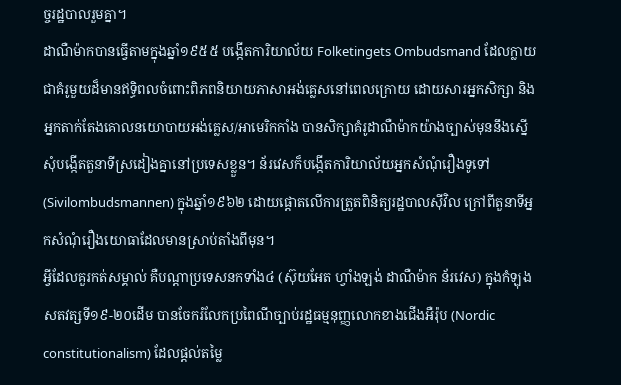ច្ចរដ្ឋបាលរួមគ្នា។
ដាណឺម៉ាកបានធ្វើតាមក្នុងឆ្នាំ១៩៥៥ បង្កើតការិយាល័យ Folketingets Ombudsmand ដែលក្លាយជាគំរូមួយដ៏មានឥទ្ធិពលចំពោះពិភពនិយាយភាសាអង់គ្លេសនៅពេលក្រោយ ដោយសារអ្នកសិក្សា និងអ្នកតាក់តែងគោលនយោបាយអង់គ្លេស/អាមេរិកកាំង បានសិក្សាគំរូដាណឺម៉ាកយ៉ាងច្បាស់មុននឹងស្នើសុំបង្កើតតួនាទីស្រដៀងគ្នានៅប្រទេសខ្លួន។ ន័រវេសក៏បង្កើតការិយាល័យអ្នកសំណុំរឿងទូទៅ (Sivilombudsmannen) ក្នុងឆ្នាំ១៩៦២ ដោយផ្តោតលើការត្រួតពិនិត្យរដ្ឋបាលស៊ីវិល ក្រៅពីតួនាទីអ្នកសំណុំរឿងយោធាដែលមានស្រាប់តាំងពីមុន។
អ្វីដែលគួរកត់សម្គាល់ គឺបណ្តាប្រទេសនកទាំង៤ (ស៊ុយអែត ហ្វាំងឡង់ ដាណឺម៉ាក ន័រវេស) ក្នុងកំឡុងសតវត្សទី១៩-២០ដើម បានចែករំលែកប្រពៃណីច្បាប់រដ្ឋធម្មនុញ្ញលោកខាងជើងអឺរ៉ុប (Nordic constitutionalism) ដែលផ្តល់តម្លៃ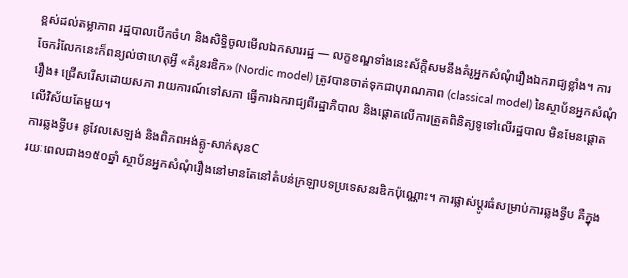ខ្ពស់ដល់តម្លាភាព រដ្ឋបាលបើកចំហ និងសិទ្ធិចូលមើលឯកសាររដ្ឋ — លក្ខខណ្ឌទាំងនេះស័ក្តិសមនឹងគំរូអ្នកសំណុំរឿងឯករាជ្យខ្លាំង។ ការចែករំលែកនេះក៏ពន្យល់ថាហេតុអ្វី «គំរូនរឌិក» (Nordic model) ត្រូវបានចាត់ទុកជាបុរាណភាព (classical model) នៃស្ថាប័នអ្នកសំណុំរឿង៖ ជ្រើសរើសដោយសភា រាយការណ៍ទៅសភា ធ្វើការឯករាជ្យពីរដ្ឋាភិបាល និងផ្តោតលើការត្រួតពិនិត្យទូទៅលើរដ្ឋបាល មិនមែនផ្តោតលើវិស័យតែមួយ។
ការឆ្លងទ្វីប៖ នូវែលសេឡង់ និងពិភពអង់គ្លូ-សាក់សុនC
រយៈពេលជាង១៥០ឆ្នាំ ស្ថាប័នអ្នកសំណុំរឿងនៅមានតែនៅតំបន់ក្រឡាបទប្រទេសនរឌិកប៉ុណ្ណោះ។ ការផ្លាស់ប្តូរធំសម្រាប់ការឆ្លងទ្វីប គឺក្នុង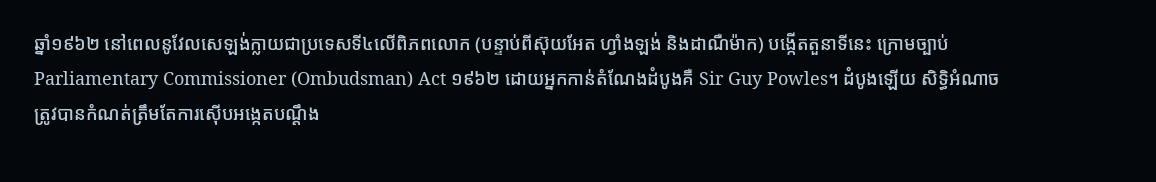ឆ្នាំ១៩៦២ នៅពេលនូវែលសេឡង់ក្លាយជាប្រទេសទី៤លើពិភពលោក (បន្ទាប់ពីស៊ុយអែត ហ្វាំងឡង់ និងដាណឺម៉ាក) បង្កើតតួនាទីនេះ ក្រោមច្បាប់ Parliamentary Commissioner (Ombudsman) Act ១៩៦២ ដោយអ្នកកាន់តំណែងដំបូងគឺ Sir Guy Powles។ ដំបូងឡើយ សិទ្ធិអំណាចត្រូវបានកំណត់ត្រឹមតែការស៊ើបអង្កេតបណ្តឹង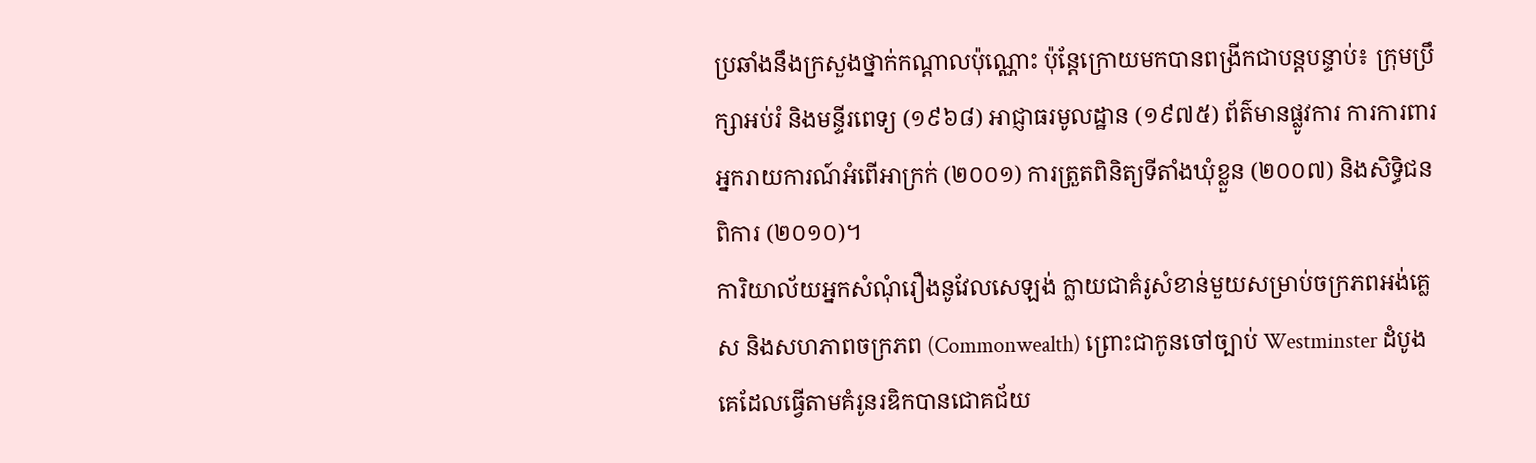ប្រឆាំងនឹងក្រសួងថ្នាក់កណ្តាលប៉ុណ្ណោះ ប៉ុន្តែក្រោយមកបានពង្រីកជាបន្តបន្ទាប់៖ ក្រុមប្រឹក្សាអប់រំ និងមន្ទីរពេទ្យ (១៩៦៨) អាជ្ញាធរមូលដ្ឋាន (១៩៧៥) ព័ត៌មានផ្លូវការ ការការពារអ្នករាយការណ៍អំពើអាក្រក់ (២០០១) ការត្រួតពិនិត្យទីតាំងឃុំខ្លួន (២០០៧) និងសិទ្ធិជនពិការ (២០១០)។
ការិយាល័យអ្នកសំណុំរឿងនូវែលសេឡង់ ក្លាយជាគំរូសំខាន់មួយសម្រាប់ចក្រភពអង់គ្លេស និងសហភាពចក្រភព (Commonwealth) ព្រោះជាកូនចៅច្បាប់ Westminster ដំបូងគេដែលធ្វើតាមគំរូនរឌិកបានជោគជ័យ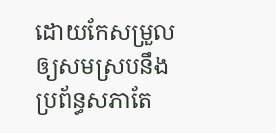ដោយកែសម្រួលឲ្យសមស្របនឹងប្រព័ន្ធសភាតែ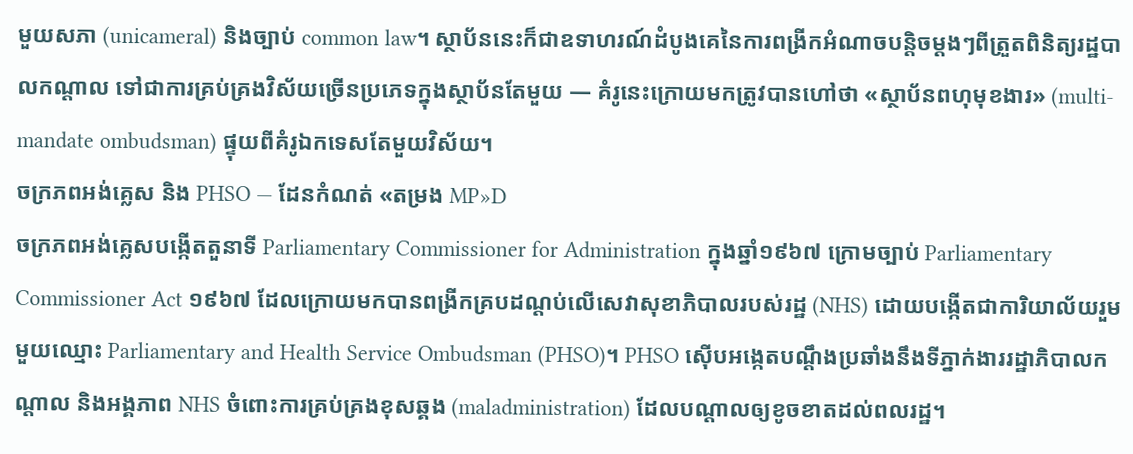មួយសភា (unicameral) និងច្បាប់ common law។ ស្ថាប័ននេះក៏ជាឧទាហរណ៍ដំបូងគេនៃការពង្រីកអំណាចបន្តិចម្តងៗពីត្រួតពិនិត្យរដ្ឋបាលកណ្តាល ទៅជាការគ្រប់គ្រងវិស័យច្រើនប្រភេទក្នុងស្ថាប័នតែមួយ — គំរូនេះក្រោយមកត្រូវបានហៅថា «ស្ថាប័នពហុមុខងារ» (multi-mandate ombudsman) ផ្ទុយពីគំរូឯកទេសតែមួយវិស័យ។
ចក្រភពអង់គ្លេស និង PHSO — ដែនកំណត់ «តម្រង MP»D
ចក្រភពអង់គ្លេសបង្កើតតួនាទី Parliamentary Commissioner for Administration ក្នុងឆ្នាំ១៩៦៧ ក្រោមច្បាប់ Parliamentary Commissioner Act ១៩៦៧ ដែលក្រោយមកបានពង្រីកគ្របដណ្តប់លើសេវាសុខាភិបាលរបស់រដ្ឋ (NHS) ដោយបង្កើតជាការិយាល័យរួមមួយឈ្មោះ Parliamentary and Health Service Ombudsman (PHSO)។ PHSO ស៊ើបអង្កេតបណ្តឹងប្រឆាំងនឹងទីភ្នាក់ងាររដ្ឋាភិបាលកណ្តាល និងអង្គភាព NHS ចំពោះការគ្រប់គ្រងខុសឆ្គង (maladministration) ដែលបណ្តាលឲ្យខូចខាតដល់ពលរដ្ឋ។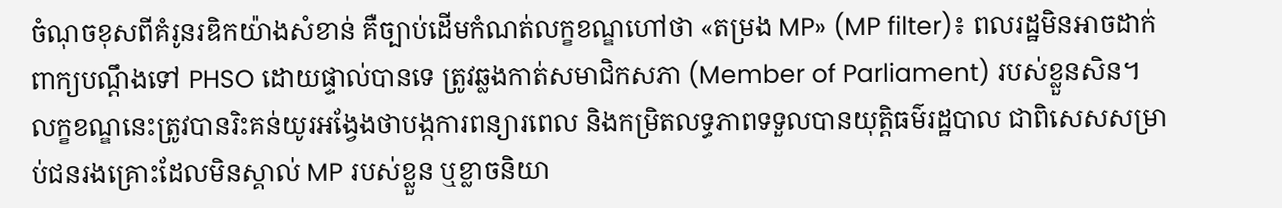ចំណុចខុសពីគំរូនរឌិកយ៉ាងសំខាន់ គឺច្បាប់ដើមកំណត់លក្ខខណ្ឌហៅថា «តម្រង MP» (MP filter)៖ ពលរដ្ឋមិនអាចដាក់ពាក្យបណ្តឹងទៅ PHSO ដោយផ្ទាល់បានទេ ត្រូវឆ្លងកាត់សមាជិកសភា (Member of Parliament) របស់ខ្លួនសិន។ លក្ខខណ្ឌនេះត្រូវបានរិះគន់យូរអង្វែងថាបង្កការពន្យារពេល និងកម្រិតលទ្ធភាពទទួលបានយុត្តិធម៌រដ្ឋបាល ជាពិសេសសម្រាប់ជនរងគ្រោះដែលមិនស្គាល់ MP របស់ខ្លួន ឬខ្លាចនិយា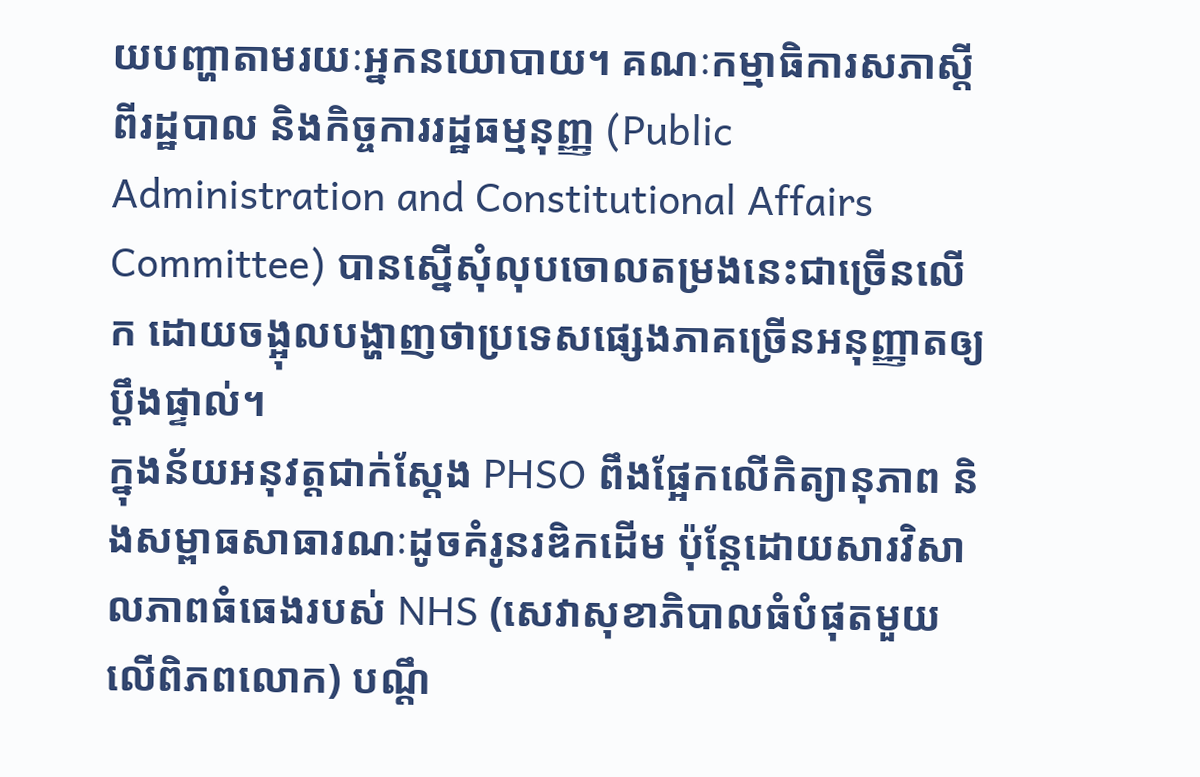យបញ្ហាតាមរយៈអ្នកនយោបាយ។ គណៈកម្មាធិការសភាស្តីពីរដ្ឋបាល និងកិច្ចការរដ្ឋធម្មនុញ្ញ (Public Administration and Constitutional Affairs Committee) បានស្នើសុំលុបចោលតម្រងនេះជាច្រើនលើក ដោយចង្អុលបង្ហាញថាប្រទេសផ្សេងភាគច្រើនអនុញ្ញាតឲ្យប្តឹងផ្ទាល់។
ក្នុងន័យអនុវត្តជាក់ស្តែង PHSO ពឹងផ្អែកលើកិត្យានុភាព និងសម្ពាធសាធារណៈដូចគំរូនរឌិកដើម ប៉ុន្តែដោយសារវិសាលភាពធំធេងរបស់ NHS (សេវាសុខាភិបាលធំបំផុតមួយលើពិភពលោក) បណ្តឹ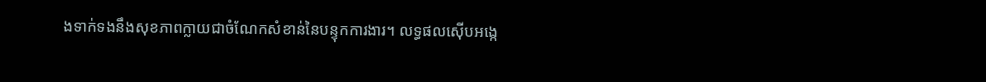ងទាក់ទងនឹងសុខភាពក្លាយជាចំណែកសំខាន់នៃបន្ទុកការងារ។ លទ្ធផលស៊ើបអង្កេ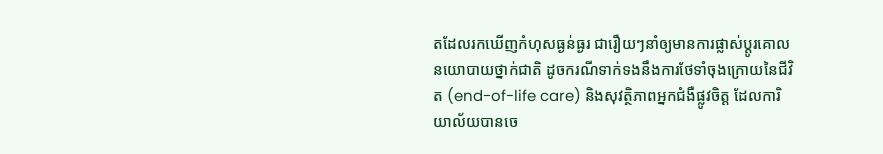តដែលរកឃើញកំហុសធ្ងន់ធ្ងរ ជារឿយៗនាំឲ្យមានការផ្លាស់ប្តូរគោលនយោបាយថ្នាក់ជាតិ ដូចករណីទាក់ទងនឹងការថែទាំចុងក្រោយនៃជីវិត (end-of-life care) និងសុវត្ថិភាពអ្នកជំងឺផ្លូវចិត្ត ដែលការិយាល័យបានចេ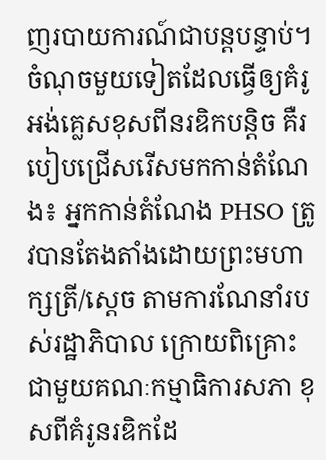ញរបាយការណ៍ជាបន្តបន្ទាប់។
ចំណុចមួយទៀតដែលធ្វើឲ្យគំរូអង់គ្លេសខុសពីនរឌិកបន្តិច គឺរបៀបជ្រើសរើសមកកាន់តំណែង៖ អ្នកកាន់តំណែង PHSO ត្រូវបានតែងតាំងដោយព្រះមហាក្សត្រី/ស្តេច តាមការណែនាំរបស់រដ្ឋាភិបាល ក្រោយពិគ្រោះជាមួយគណៈកម្មាធិការសភា ខុសពីគំរូនរឌិកដែ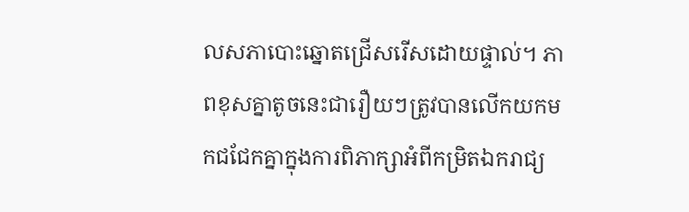លសភាបោះឆ្នោតជ្រើសរើសដោយផ្ទាល់។ ភាពខុសគ្នាតូចនេះជារឿយៗត្រូវបានលើកយកមកជជែកគ្នាក្នុងការពិភាក្សាអំពីកម្រិតឯករាជ្យ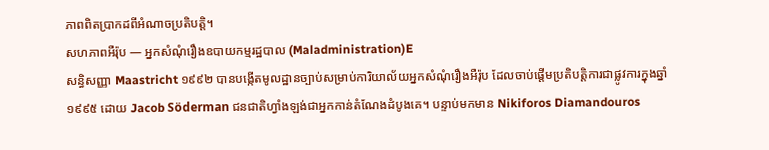ភាពពិតប្រាកដពីអំណាចប្រតិបត្តិ។
សហភាពអឺរ៉ុប — អ្នកសំណុំរឿងឧបាយកម្មរដ្ឋបាល (Maladministration)E
សន្ធិសញ្ញា Maastricht ១៩៩២ បានបង្កើតមូលដ្ឋានច្បាប់សម្រាប់ការិយាល័យអ្នកសំណុំរឿងអឺរ៉ុប ដែលចាប់ផ្តើមប្រតិបត្តិការជាផ្លូវការក្នុងឆ្នាំ១៩៩៥ ដោយ Jacob Söderman ជនជាតិហ្វាំងឡង់ជាអ្នកកាន់តំណែងដំបូងគេ។ បន្ទាប់មកមាន Nikiforos Diamandouros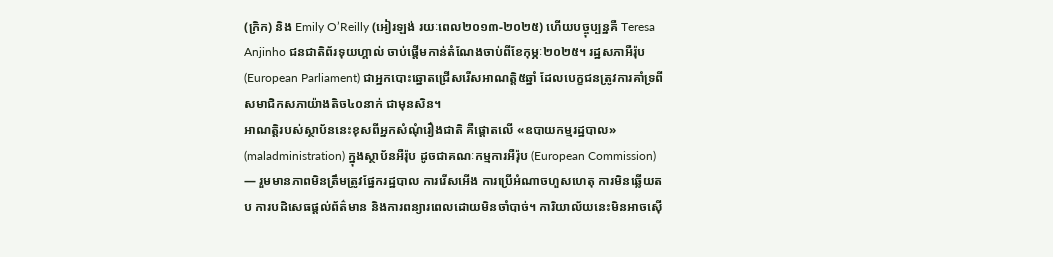(ក្រិក) និង Emily O’Reilly (អៀរឡង់ រយៈពេល២០១៣-២០២៥) ហើយបច្ចុប្បន្នគឺ Teresa Anjinho ជនជាតិព័រទុយហ្គាល់ ចាប់ផ្តើមកាន់តំណែងចាប់ពីខែកុម្ភៈ២០២៥។ រដ្ឋសភាអឺរ៉ុប (European Parliament) ជាអ្នកបោះឆ្នោតជ្រើសរើសអាណត្តិ៥ឆ្នាំ ដែលបេក្ខជនត្រូវការគាំទ្រពីសមាជិកសភាយ៉ាងតិច៤០នាក់ ជាមុនសិន។
អាណត្តិរបស់ស្ថាប័ននេះខុសពីអ្នកសំណុំរឿងជាតិ គឺផ្តោតលើ «ឧបាយកម្មរដ្ឋបាល» (maladministration) ក្នុងស្ថាប័នអឺរ៉ុប ដូចជាគណៈកម្មការអឺរ៉ុប (European Commission) — រួមមានភាពមិនត្រឹមត្រូវផ្នែករដ្ឋបាល ការរើសអើង ការប្រើអំណាចហួសហេតុ ការមិនឆ្លើយតប ការបដិសេធផ្តល់ព័ត៌មាន និងការពន្យារពេលដោយមិនចាំបាច់។ ការិយាល័យនេះមិនអាចស៊ើ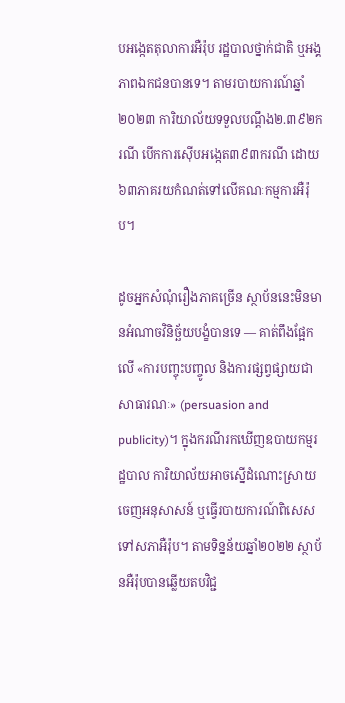បអង្កេតតុលាការអឺរ៉ុប រដ្ឋបាលថ្នាក់ជាតិ ឬអង្គភាពឯកជនបានទេ។ តាមរបាយការណ៍ឆ្នាំ២០២៣ ការិយាល័យទទួលបណ្តឹង២.៣៩២ករណី បើកការស៊ើបអង្កេត៣៩៣ករណី ដោយ៦៣ភាគរយកំណត់ទៅលើគណៈកម្មការអឺរ៉ុប។

ដូចអ្នកសំណុំរឿងភាគច្រើន ស្ថាប័ននេះមិនមានអំណាចវិនិច្ឆ័យបង្ខំបានទេ — គាត់ពឹងផ្អែកលើ «ការបញ្ចុះបញ្ចូល និងការផ្សព្វផ្សាយជាសាធារណៈ» (persuasion and publicity)។ ក្នុងករណីរកឃើញឧបាយកម្មរដ្ឋបាល ការិយាល័យអាចស្នើដំណោះស្រាយ ចេញអនុសាសន៍ ឬធ្វើរបាយការណ៍ពិសេសទៅសភាអឺរ៉ុប។ តាមទិន្នន័យឆ្នាំ២០២២ ស្ថាប័នអឺរ៉ុបបានឆ្លើយតបវិជ្ជ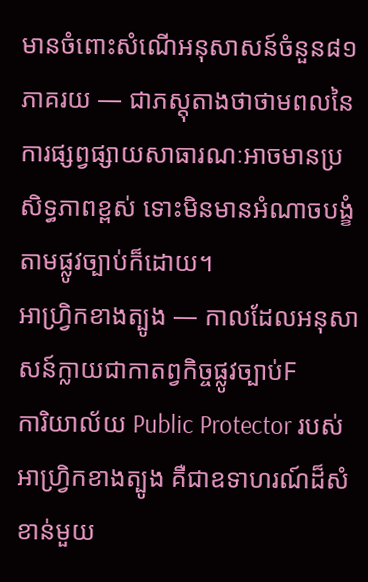មានចំពោះសំណើអនុសាសន៍ចំនួន៨១ភាគរយ — ជាភស្តុតាងថាថាមពលនៃការផ្សព្វផ្សាយសាធារណៈអាចមានប្រសិទ្ធភាពខ្ពស់ ទោះមិនមានអំណាចបង្ខំតាមផ្លូវច្បាប់ក៏ដោយ។
អាហ្វ្រិកខាងត្បូង — កាលដែលអនុសាសន៍ក្លាយជាកាតព្វកិច្ចផ្លូវច្បាប់F
ការិយាល័យ Public Protector របស់អាហ្វ្រិកខាងត្បូង គឺជាឧទាហរណ៍ដ៏សំខាន់មួយ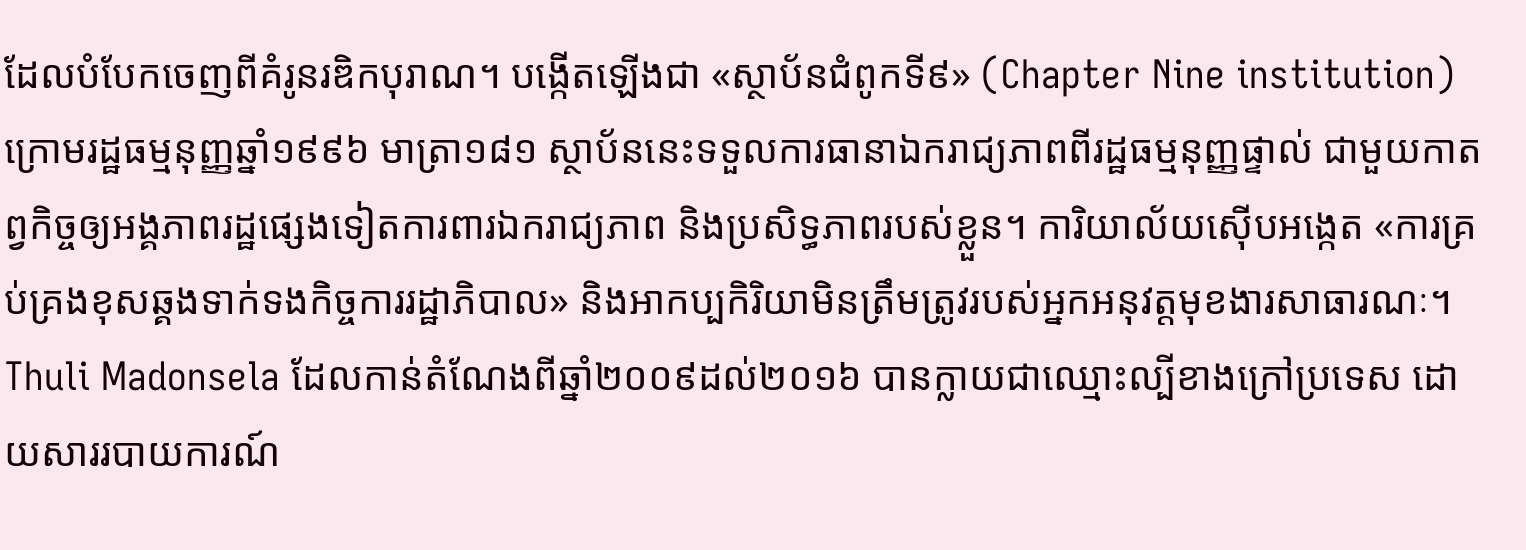ដែលបំបែកចេញពីគំរូនរឌិកបុរាណ។ បង្កើតឡើងជា «ស្ថាប័នជំពូកទី៩» (Chapter Nine institution) ក្រោមរដ្ឋធម្មនុញ្ញឆ្នាំ១៩៩៦ មាត្រា១៨១ ស្ថាប័ននេះទទួលការធានាឯករាជ្យភាពពីរដ្ឋធម្មនុញ្ញផ្ទាល់ ជាមួយកាតព្វកិច្ចឲ្យអង្គភាពរដ្ឋផ្សេងទៀតការពារឯករាជ្យភាព និងប្រសិទ្ធភាពរបស់ខ្លួន។ ការិយាល័យស៊ើបអង្កេត «ការគ្រប់គ្រងខុសឆ្គងទាក់ទងកិច្ចការរដ្ឋាភិបាល» និងអាកប្បកិរិយាមិនត្រឹមត្រូវរបស់អ្នកអនុវត្តមុខងារសាធារណៈ។
Thuli Madonsela ដែលកាន់តំណែងពីឆ្នាំ២០០៩ដល់២០១៦ បានក្លាយជាឈ្មោះល្បីខាងក្រៅប្រទេស ដោយសាររបាយការណ៍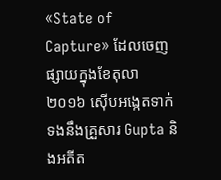«State of Capture» ដែលចេញផ្សាយក្នុងខែតុលា ២០១៦ ស៊ើបអង្កេតទាក់ទងនឹងគ្រួសារ Gupta និងអតីត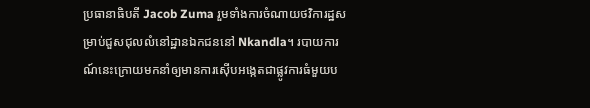ប្រធានាធិបតី Jacob Zuma រួមទាំងការចំណាយថវិការដ្ឋសម្រាប់ជួសជុលលំនៅដ្ឋានឯកជននៅ Nkandla។ របាយការណ៍នេះក្រោយមកនាំឲ្យមានការស៊ើបអង្កេតជាផ្លូវការធំមួយប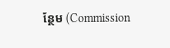ន្ថែម (Commission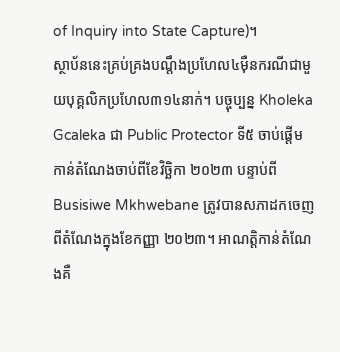of Inquiry into State Capture)។
ស្ថាប័ននេះគ្រប់គ្រងបណ្តឹងប្រហែល៤ម៉ឺនករណីជាមួយបុគ្គលិកប្រហែល៣១៤នាក់។ បច្ចុប្បន្ន Kholeka Gcaleka ជា Public Protector ទី៥ ចាប់ផ្តើមកាន់តំណែងចាប់ពីខែវិច្ឆិកា ២០២៣ បន្ទាប់ពី Busisiwe Mkhwebane ត្រូវបានសភាដកចេញពីតំណែងក្នុងខែកញ្ញា ២០២៣។ អាណត្តិកាន់តំណែងគឺ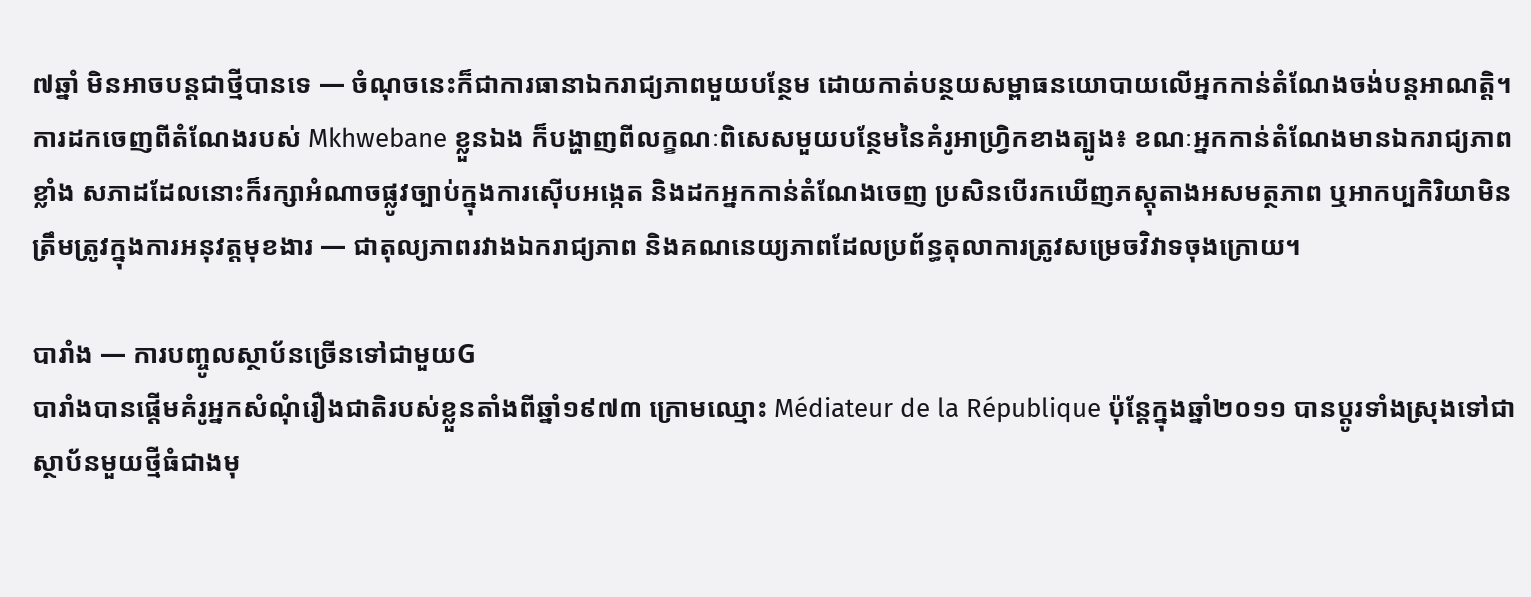៧ឆ្នាំ មិនអាចបន្តជាថ្មីបានទេ — ចំណុចនេះក៏ជាការធានាឯករាជ្យភាពមួយបន្ថែម ដោយកាត់បន្ថយសម្ពាធនយោបាយលើអ្នកកាន់តំណែងចង់បន្តអាណត្តិ។
ការដកចេញពីតំណែងរបស់ Mkhwebane ខ្លួនឯង ក៏បង្ហាញពីលក្ខណៈពិសេសមួយបន្ថែមនៃគំរូអាហ្វ្រិកខាងត្បូង៖ ខណៈអ្នកកាន់តំណែងមានឯករាជ្យភាពខ្លាំង សភាដដែលនោះក៏រក្សាអំណាចផ្លូវច្បាប់ក្នុងការស៊ើបអង្កេត និងដកអ្នកកាន់តំណែងចេញ ប្រសិនបើរកឃើញភស្តុតាងអសមត្ថភាព ឬអាកប្បកិរិយាមិនត្រឹមត្រូវក្នុងការអនុវត្តមុខងារ — ជាតុល្យភាពរវាងឯករាជ្យភាព និងគណនេយ្យភាពដែលប្រព័ន្ធតុលាការត្រូវសម្រេចវិវាទចុងក្រោយ។

បារាំង — ការបញ្ចូលស្ថាប័នច្រើនទៅជាមួយG
បារាំងបានផ្តើមគំរូអ្នកសំណុំរឿងជាតិរបស់ខ្លួនតាំងពីឆ្នាំ១៩៧៣ ក្រោមឈ្មោះ Médiateur de la République ប៉ុន្តែក្នុងឆ្នាំ២០១១ បានប្តូរទាំងស្រុងទៅជាស្ថាប័នមួយថ្មីធំជាងមុ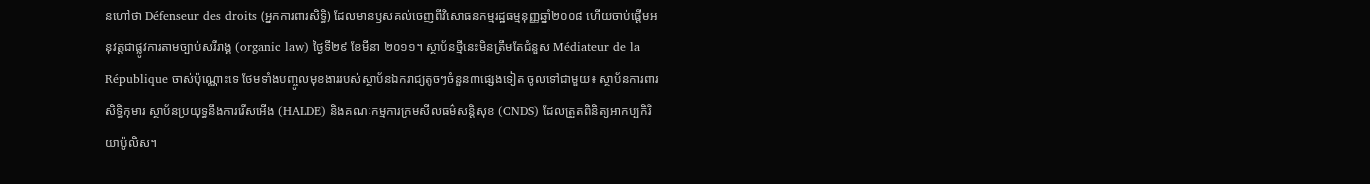នហៅថា Défenseur des droits (អ្នកការពារសិទ្ធិ) ដែលមានឫសគល់ចេញពីវិសោធនកម្មរដ្ឋធម្មនុញ្ញឆ្នាំ២០០៨ ហើយចាប់ផ្តើមអនុវត្តជាផ្លូវការតាមច្បាប់សរីរាង្គ (organic law) ថ្ងៃទី២៩ ខែមីនា ២០១១។ ស្ថាប័នថ្មីនេះមិនត្រឹមតែជំនួស Médiateur de la République ចាស់ប៉ុណ្ណោះទេ ថែមទាំងបញ្ចូលមុខងាររបស់ស្ថាប័នឯករាជ្យតូចៗចំនួន៣ផ្សេងទៀត ចូលទៅជាមួយ៖ ស្ថាប័នការពារសិទ្ធិកុមារ ស្ថាប័នប្រយុទ្ធនឹងការរើសអើង (HALDE) និងគណៈកម្មការក្រមសីលធម៌សន្តិសុខ (CNDS) ដែលត្រួតពិនិត្យអាកប្បកិរិយាប៉ូលិស។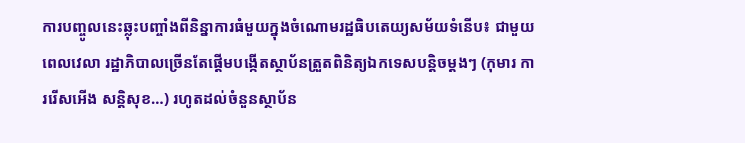ការបញ្ចូលនេះឆ្លុះបញ្ចាំងពីនិន្នាការធំមួយក្នុងចំណោមរដ្ឋធិបតេយ្យសម័យទំនើប៖ ជាមួយពេលវេលា រដ្ឋាភិបាលច្រើនតែផ្តើមបង្កើតស្ថាប័នត្រួតពិនិត្យឯកទេសបន្តិចម្តងៗ (កុមារ ការរើសអើង សន្តិសុខ…) រហូតដល់ចំនួនស្ថាប័ន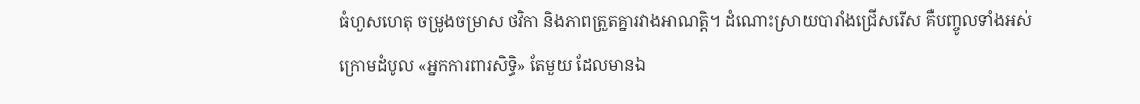ធំហួសហេតុ ចម្រូងចម្រាស ថវិកា និងភាពត្រួតគ្នារវាងអាណត្តិ។ ដំណោះស្រាយបារាំងជ្រើសរើស គឺបញ្ចូលទាំងអស់ក្រោមដំបូល «អ្នកការពារសិទ្ធិ» តែមួយ ដែលមានឯ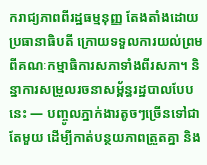ករាជ្យភាពពីរដ្ឋធម្មនុញ្ញ តែងតាំងដោយប្រធានាធិបតី ក្រោយទទួលការយល់ព្រមពីគណៈកម្មាធិការសភាទាំងពីរសភា។ និន្នាការសម្រួលរចនាសម្ព័ន្ធរដ្ឋបាលបែបនេះ — បញ្ចូលភ្នាក់ងារតូចៗច្រើនទៅជាតែមួយ ដើម្បីកាត់បន្ថយភាពត្រួតគ្នា និង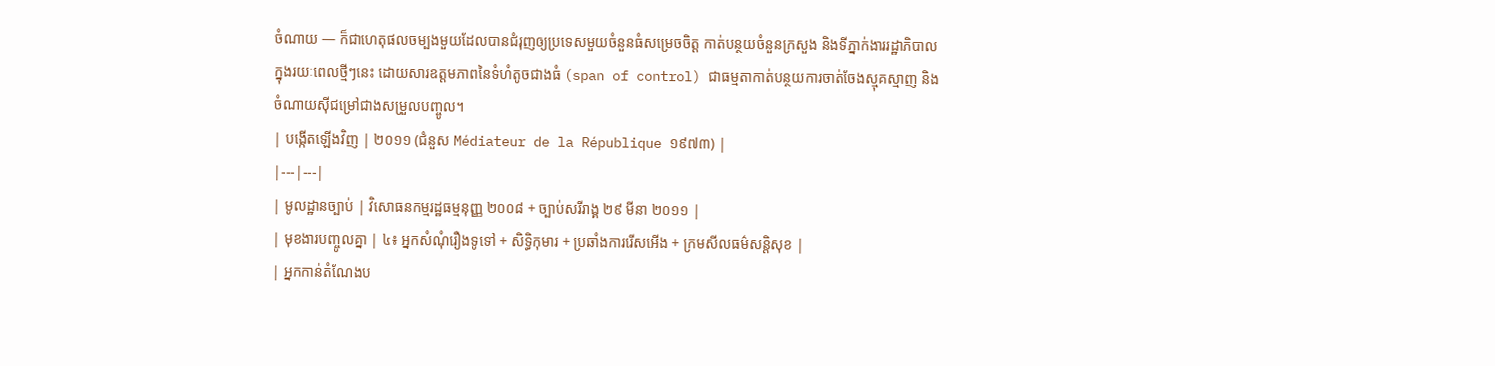ចំណាយ — ក៏ជាហេតុផលចម្បងមួយដែលបានជំរុញឲ្យប្រទេសមួយចំនួនធំសម្រេចចិត្ត កាត់បន្ថយចំនួនក្រសួង និងទីភ្នាក់ងាររដ្ឋាភិបាល ក្នុងរយៈពេលថ្មីៗនេះ ដោយសារឧត្តមភាពនៃទំហំតូចជាងធំ (span of control) ជាធម្មតាកាត់បន្ថយការចាត់ចែងស្មុគស្មាញ និងចំណាយស៊ីជម្រៅជាងសម្រួលបញ្ចូល។
| បង្កើតឡើងវិញ | ២០១១ (ជំនួស Médiateur de la République ១៩៧៣) |
|---|---|
| មូលដ្ឋានច្បាប់ | វិសោធនកម្មរដ្ឋធម្មនុញ្ញ ២០០៨ + ច្បាប់សរីរាង្គ ២៩ មីនា ២០១១ |
| មុខងារបញ្ចូលគ្នា | ៤៖ អ្នកសំណុំរឿងទូទៅ + សិទ្ធិកុមារ + ប្រឆាំងការរើសអើង + ក្រមសីលធម៌សន្តិសុខ |
| អ្នកកាន់តំណែងប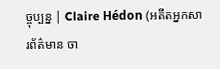ច្ចុប្បន្ន | Claire Hédon (អតីតអ្នកសារព័ត៌មាន ចា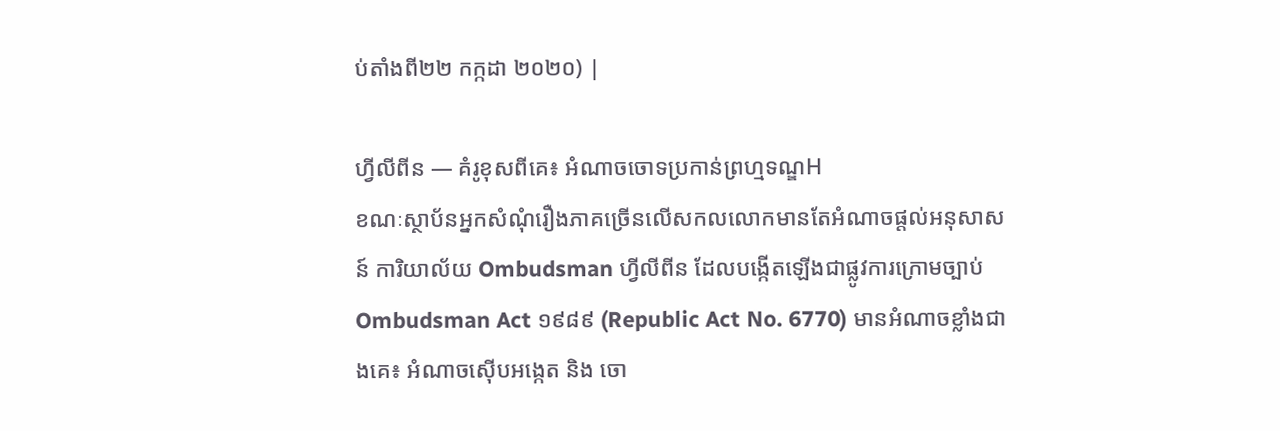ប់តាំងពី២២ កក្កដា ២០២០) |

ហ្វីលីពីន — គំរូខុសពីគេ៖ អំណាចចោទប្រកាន់ព្រហ្មទណ្ឌH
ខណៈស្ថាប័នអ្នកសំណុំរឿងភាគច្រើនលើសកលលោកមានតែអំណាចផ្តល់អនុសាសន៍ ការិយាល័យ Ombudsman ហ្វីលីពីន ដែលបង្កើតឡើងជាផ្លូវការក្រោមច្បាប់ Ombudsman Act ១៩៨៩ (Republic Act No. 6770) មានអំណាចខ្លាំងជាងគេ៖ អំណាចស៊ើបអង្កេត និង ចោ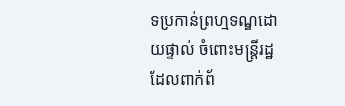ទប្រកាន់ព្រហ្មទណ្ឌដោយផ្ទាល់ ចំពោះមន្ត្រីរដ្ឋដែលពាក់ព័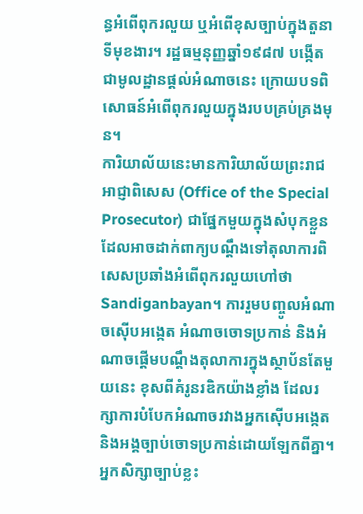ន្ធអំពើពុករលួយ ឬអំពើខុសច្បាប់ក្នុងតួនាទីមុខងារ។ រដ្ឋធម្មនុញ្ញឆ្នាំ១៩៨៧ បង្កើតជាមូលដ្ឋានផ្តល់អំណាចនេះ ក្រោយបទពិសោធន៍អំពើពុករលួយក្នុងរបបគ្រប់គ្រងមុន។
ការិយាល័យនេះមានការិយាល័យព្រះរាជអាជ្ញាពិសេស (Office of the Special Prosecutor) ជាផ្នែកមួយក្នុងសំបុកខ្លួន ដែលអាចដាក់ពាក្យបណ្តឹងទៅតុលាការពិសេសប្រឆាំងអំពើពុករលួយហៅថា Sandiganbayan។ ការរួមបញ្ចូលអំណាចស៊ើបអង្កេត អំណាចចោទប្រកាន់ និងអំណាចផ្តើមបណ្តឹងតុលាការក្នុងស្ថាប័នតែមួយនេះ ខុសពីគំរូនរឌិកយ៉ាងខ្លាំង ដែលរក្សាការបំបែកអំណាចរវាងអ្នកស៊ើបអង្កេត និងអង្គច្បាប់ចោទប្រកាន់ដោយឡែកពីគ្នា។ អ្នកសិក្សាច្បាប់ខ្លះ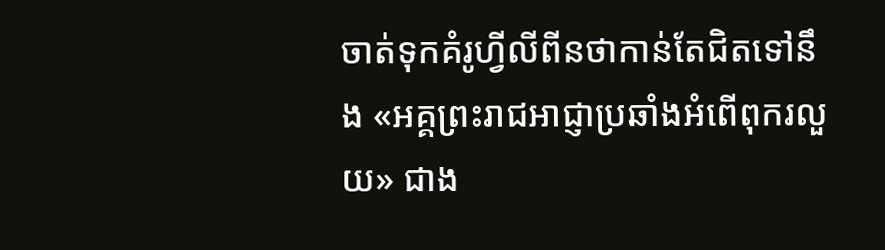ចាត់ទុកគំរូហ្វីលីពីនថាកាន់តែជិតទៅនឹង «អគ្គព្រះរាជអាជ្ញាប្រឆាំងអំពើពុករលួយ» ជាង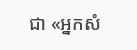ជា «អ្នកសំ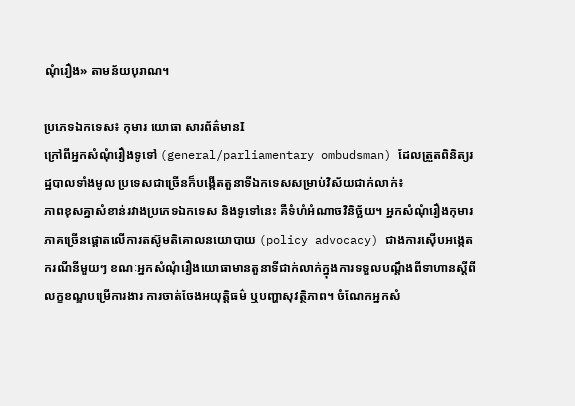ណុំរឿង» តាមន័យបុរាណ។

ប្រភេទឯកទេស៖ កុមារ យោធា សារព័ត៌មានI
ក្រៅពីអ្នកសំណុំរឿងទូទៅ (general/parliamentary ombudsman) ដែលត្រួតពិនិត្យរដ្ឋបាលទាំងមូល ប្រទេសជាច្រើនក៏បង្កើតតួនាទីឯកទេសសម្រាប់វិស័យជាក់លាក់៖
ភាពខុសគ្នាសំខាន់រវាងប្រភេទឯកទេស និងទូទៅនេះ គឺទំហំអំណាចវិនិច្ឆ័យ។ អ្នកសំណុំរឿងកុមារភាគច្រើនផ្តោតលើការតស៊ូមតិគោលនយោបាយ (policy advocacy) ជាងការស៊ើបអង្កេតករណីនីមួយៗ ខណៈអ្នកសំណុំរឿងយោធាមានតួនាទីជាក់លាក់ក្នុងការទទួលបណ្តឹងពីទាហានស្តីពីលក្ខខណ្ឌបម្រើការងារ ការចាត់ចែងអយុត្តិធម៌ ឬបញ្ហាសុវត្ថិភាព។ ចំណែកអ្នកសំ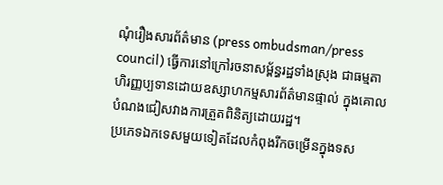ណុំរឿងសារព័ត៌មាន (press ombudsman/press council) ធ្វើការនៅក្រៅរចនាសម្ព័ន្ធរដ្ឋទាំងស្រុង ជាធម្មតាហិរញ្ញប្បទានដោយឧស្សាហកម្មសារព័ត៌មានផ្ទាល់ ក្នុងគោលបំណងជៀសវាងការត្រួតពិនិត្យដោយរដ្ឋ។
ប្រភេទឯកទេសមួយទៀតដែលកំពុងរីកចម្រើនក្នុងទស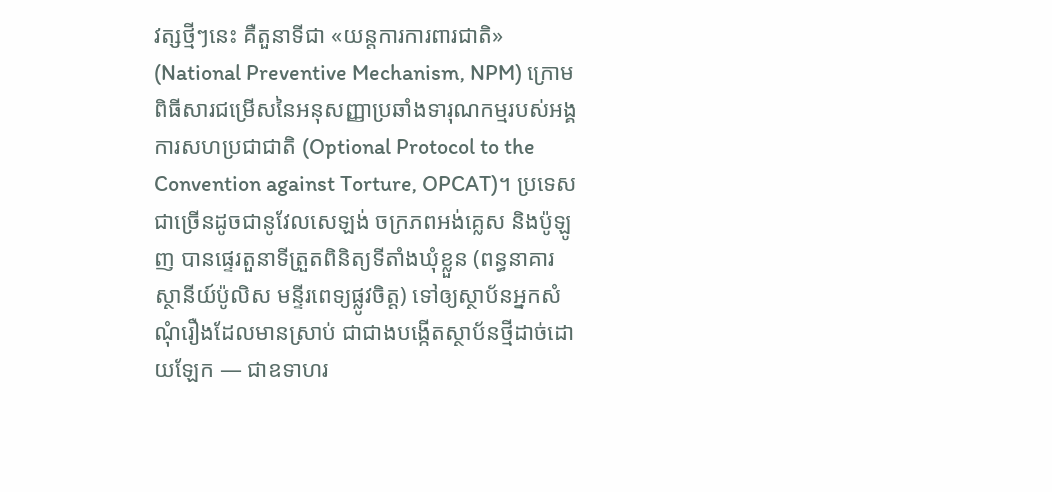វត្សថ្មីៗនេះ គឺតួនាទីជា «យន្តការការពារជាតិ» (National Preventive Mechanism, NPM) ក្រោមពិធីសារជម្រើសនៃអនុសញ្ញាប្រឆាំងទារុណកម្មរបស់អង្គការសហប្រជាជាតិ (Optional Protocol to the Convention against Torture, OPCAT)។ ប្រទេសជាច្រើនដូចជានូវែលសេឡង់ ចក្រភពអង់គ្លេស និងប៉ូឡូញ បានផ្ទេរតួនាទីត្រួតពិនិត្យទីតាំងឃុំខ្លួន (ពន្ធនាគារ ស្ថានីយ៍ប៉ូលិស មន្ទីរពេទ្យផ្លូវចិត្ត) ទៅឲ្យស្ថាប័នអ្នកសំណុំរឿងដែលមានស្រាប់ ជាជាងបង្កើតស្ថាប័នថ្មីដាច់ដោយឡែក — ជាឧទាហរ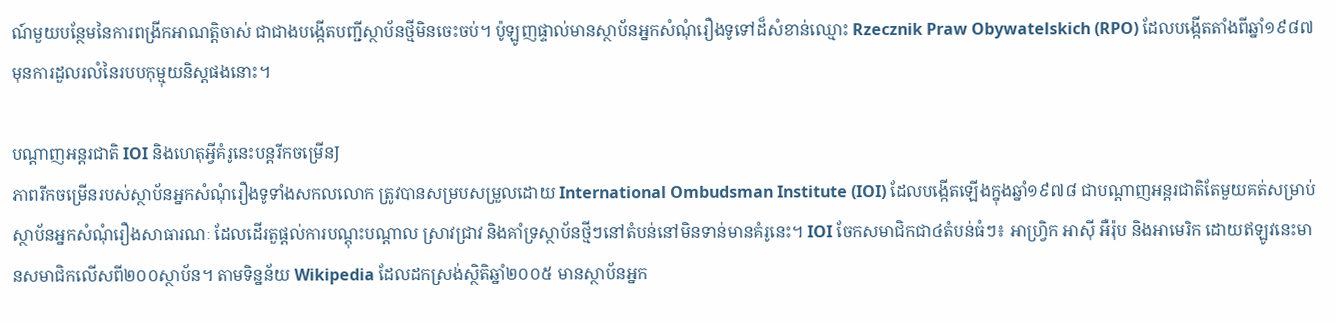ណ៍មួយបន្ថែមនៃការពង្រីកអាណត្តិចាស់ ជាជាងបង្កើតបញ្ជីស្ថាប័នថ្មីមិនចេះចប់។ ប៉ូឡូញផ្ទាល់មានស្ថាប័នអ្នកសំណុំរឿងទូទៅដ៏សំខាន់ឈ្មោះ Rzecznik Praw Obywatelskich (RPO) ដែលបង្កើតតាំងពីឆ្នាំ១៩៨៧ មុនការដួលរលំនៃរបបកុម្មុយនិស្តផងនោះ។

បណ្តាញអន្តរជាតិ IOI និងហេតុអ្វីគំរូនេះបន្តរីកចម្រើនJ
ភាពរីកចម្រើនរបស់ស្ថាប័នអ្នកសំណុំរឿងទូទាំងសកលលោក ត្រូវបានសម្របសម្រួលដោយ International Ombudsman Institute (IOI) ដែលបង្កើតឡើងក្នុងឆ្នាំ១៩៧៨ ជាបណ្តាញអន្តរជាតិតែមួយគត់សម្រាប់ស្ថាប័នអ្នកសំណុំរឿងសាធារណៈ ដែលដើរតួផ្តល់ការបណ្តុះបណ្តាល ស្រាវជ្រាវ និងគាំទ្រស្ថាប័នថ្មីៗនៅតំបន់នៅមិនទាន់មានគំរូនេះ។ IOI ចែកសមាជិកជា៤តំបន់ធំៗ៖ អាហ្រ្វិក អាស៊ី អឺរ៉ុប និងអាមេរិក ដោយឥឡូវនេះមានសមាជិកលើសពី២០០ស្ថាប័ន។ តាមទិន្នន័យ Wikipedia ដែលដកស្រង់ស្ថិតិឆ្នាំ២០០៥ មានស្ថាប័នអ្នក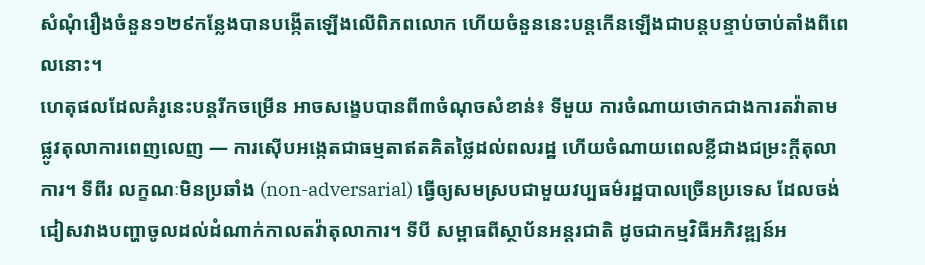សំណុំរឿងចំនួន១២៩កន្លែងបានបង្កើតឡើងលើពិភពលោក ហើយចំនួននេះបន្តកើនឡើងជាបន្តបន្ទាប់ចាប់តាំងពីពេលនោះ។
ហេតុផលដែលគំរូនេះបន្តរីកចម្រើន អាចសង្ខេបបានពី៣ចំណុចសំខាន់៖ ទីមួយ ការចំណាយថោកជាងការតវ៉ាតាមផ្លូវតុលាការពេញលេញ — ការស៊ើបអង្កេតជាធម្មតាឥតគិតថ្លៃដល់ពលរដ្ឋ ហើយចំណាយពេលខ្លីជាងជម្រះក្តីតុលាការ។ ទីពីរ លក្ខណៈមិនប្រឆាំង (non-adversarial) ធ្វើឲ្យសមស្របជាមួយវប្បធម៌រដ្ឋបាលច្រើនប្រទេស ដែលចង់ជៀសវាងបញ្ហាចូលដល់ដំណាក់កាលតវ៉ាតុលាការ។ ទីបី សម្ពាធពីស្ថាប័នអន្តរជាតិ ដូចជាកម្មវិធីអភិវឌ្ឍន៍អ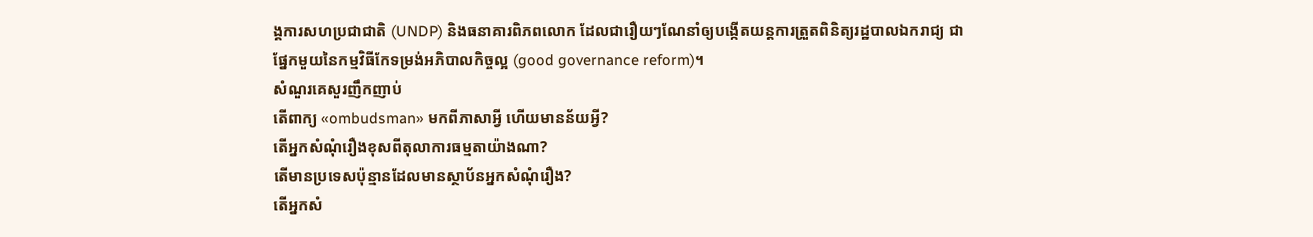ង្គការសហប្រជាជាតិ (UNDP) និងធនាគារពិភពលោក ដែលជារឿយៗណែនាំឲ្យបង្កើតយន្តការត្រួតពិនិត្យរដ្ឋបាលឯករាជ្យ ជាផ្នែកមួយនៃកម្មវិធីកែទម្រង់អភិបាលកិច្ចល្អ (good governance reform)។
សំណួរគេសួរញឹកញាប់
តើពាក្យ «ombudsman» មកពីភាសាអ្វី ហើយមានន័យអ្វី?
តើអ្នកសំណុំរឿងខុសពីតុលាការធម្មតាយ៉ាងណា?
តើមានប្រទេសប៉ុន្មានដែលមានស្ថាប័នអ្នកសំណុំរឿង?
តើអ្នកសំ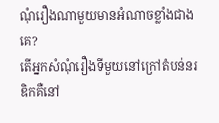ណុំរឿងណាមួយមានអំណាចខ្លាំងជាងគេ?
តើអ្នកសំណុំរឿងទីមួយនៅក្រៅតំបន់នរឌិកគឺនៅ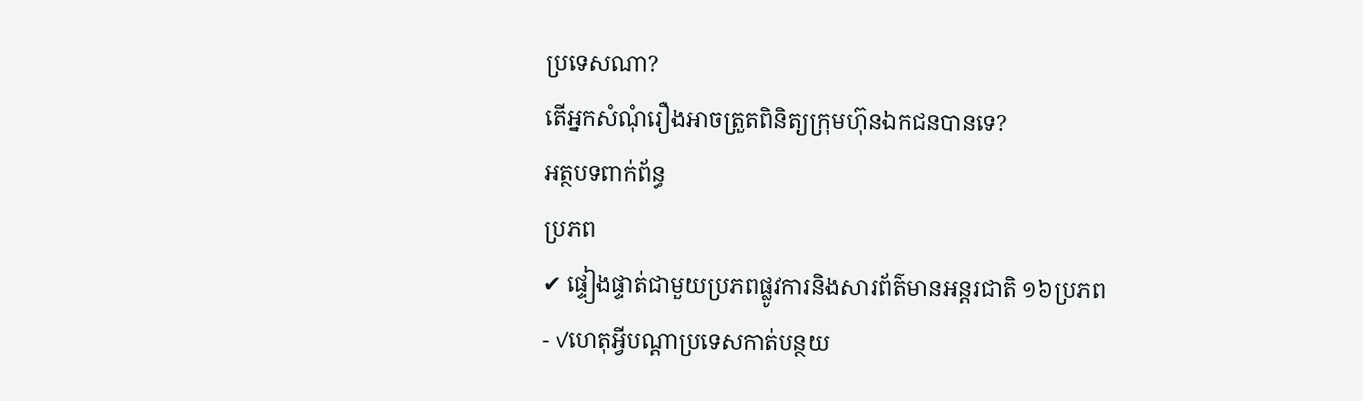ប្រទេសណា?
តើអ្នកសំណុំរឿងអាចត្រួតពិនិត្យក្រុមហ៊ុនឯកជនបានទេ?
អត្ថបទពាក់ព័ន្ធ
ប្រភព
✔ ផ្ទៀងផ្ទាត់ជាមួយប្រភពផ្លូវការនិងសារព័ត៌មានអន្តរជាតិ ១៦ប្រភព
- ✓ហេតុអ្វីបណ្ដាប្រទេសកាត់បន្ថយ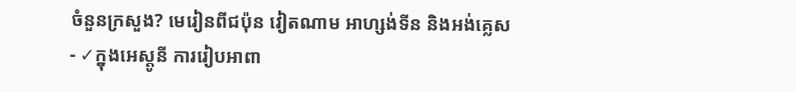ចំនួនក្រសួង? មេរៀនពីជប៉ុន វៀតណាម អាហ្សង់ទីន និងអង់គ្លេស
- ✓ក្នុងអេស្តូនី ការរៀបអាពា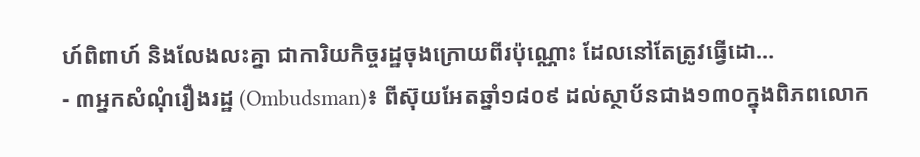ហ៍ពិពាហ៍ និងលែងលះគ្នា ជាការិយកិច្ចរដ្ឋចុងក្រោយពីរប៉ុណ្ណោះ ដែលនៅតែត្រូវធ្វើដោ…
- ៣អ្នកសំណុំរឿងរដ្ឋ (Ombudsman)៖ ពីស៊ុយអែតឆ្នាំ១៨០៩ ដល់ស្ថាប័នជាង១៣០ក្នុងពិភពលោក